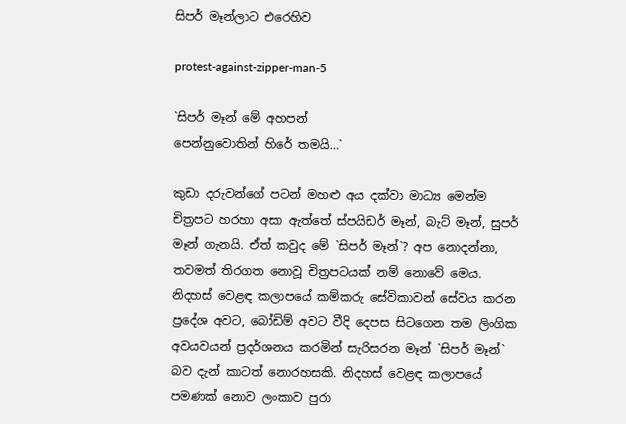සිපර් මෑන්ලාට එරෙහිව

protest-against-zipper-man-5

`සිපර් මෑන් මේ අහපන්
පෙන්නුවොතින් හිරේ තමයි…`

කුඩා දරුවන්ගේ පටන් මහළු අය දක්වා මාධ්‍ය මෙන්ම චිත්‍රපට හරහා අසා ඇත්තේ ස්පයිඩර් මෑන්, බැට් මෑන්, සුපර් මෑන් ගැනයි. ඒත් කවුද මේ `සිපර් මෑන්`? අප නොදන්නා, තවමත් තිරගත නොවූ චිත්‍රපටයක් නම් නොවේ මෙය. නිදහස් වෙළඳ කලාපයේ කම්කරු සේවිකාවන් සේවය කරන ප්‍රදේශ අවට, බෝඩිම් අවට වීදි දෙපස සිටගෙන තම ලිංගික අවයවයන් ප්‍රදර්ශනය කරමින් සැරිසරන මෑන් `සිපර් මෑන්` බව දැන් කාටත් නොරහසකි. නිදහස් වෙළඳ කලාපයේ පමණක් නොව ලංකාව පුරා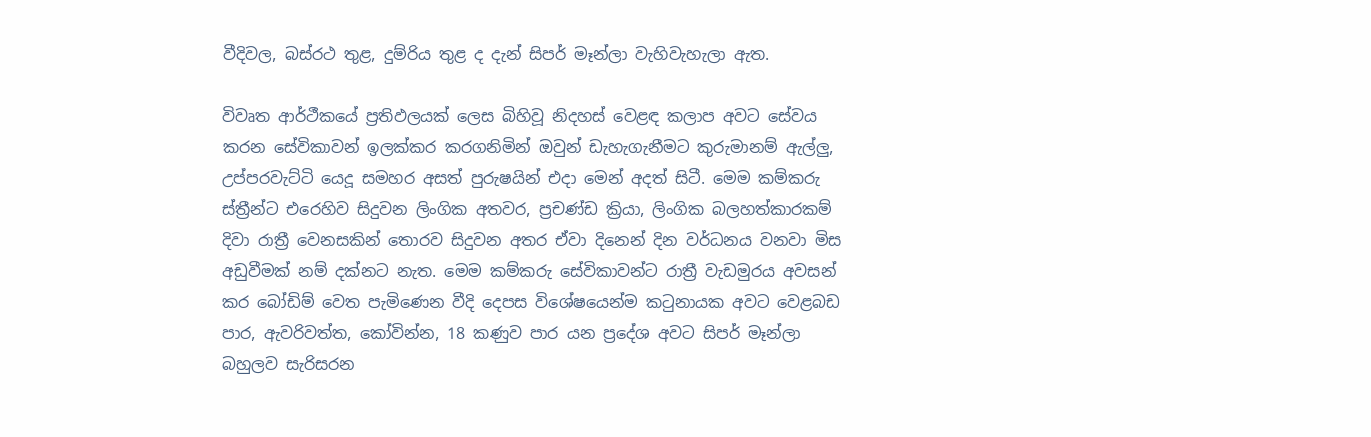වීදිවල, බස්රථ තුළ, දුම්රිය තුළ ද දැන් සිපර් මෑන්ලා වැහිවැහැලා ඇත.

විවෘත ආර්ථීකයේ ප්‍රතිඵලයක් ලෙස බිහිවූ නිදහස් වෙළඳ කලාප අවට සේවය කරන සේවිකාවන් ඉලක්කර කරගනිමින් ඔවුන් ඩැහැගැනීමට කුරුමානම් ඇල්ලු, උප්පරවැට්ටි යෙදූ සමහර අසත් පුරුෂයින් එදා මෙන් අදත් සිටී. මෙම කම්කරු ස්ත්‍රීන්ට එරෙහිව සිදුවන ලිංගික අතවර, ප්‍රචණ්ඩ ක්‍රියා, ලිංගික බලහත්කාරකම් දිවා රාත්‍රී වෙනසකින් තොරව සිදුවන අතර ඒවා දිනෙන් දින වර්ධනය වනවා මිස අඩුවීමක් නම් දක්නට නැත. මෙම කම්කරු සේවිකාවන්ට රාත්‍රී වැඩමුරය අවසන් කර බෝඩිම් වෙත පැමිණෙන වීදි දෙපස විශේෂයෙන්ම කටුනායක අවට වෙළබඩ පාර, ඇවරිවත්ත, කෝවින්න, 18 කණුව පාර යන ප්‍රදේශ අවට සිපර් මෑන්ලා බහුලව සැරිසරන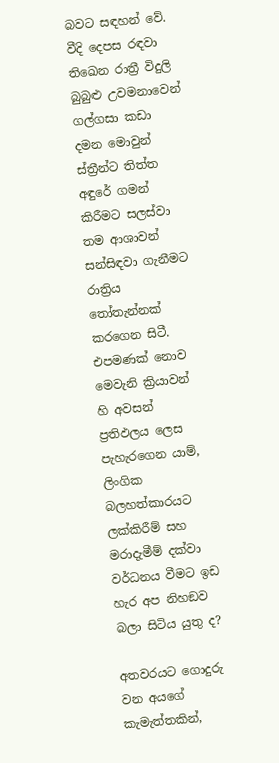බවට සඳහන් වේ. වීදි දෙපස රඳවා තිඛෙන රාත්‍රී විදුලි බුබුළු උවමනාවෙන් ගල්ගසා කඩා දමන මොවුන් ස්ත්‍රීන්ට තිත්ත අඳුරේ ගමන් කිරීමට සලස්වා තම ආශාවන් සන්සිඳවා ගැනීමට රාත්‍රිය තෝතැන්නක් කරගෙන සිටී. එපමණක් නොව මෙවැනි ක්‍රියාවන් හි අවසන් ප්‍රතිඵලය ලෙස පැහැරගෙන යාම්, ලිංගික බලහත්කාරයට ලක්කිරීම් සහ මරාදැමීම් දක්වා වර්ධනය වීමට ඉඩ හැර අප නිහඞව බලා සිටිය යුතු ද?

අතවරයට ගොදුරු වන අයගේ කැමැත්තකින්,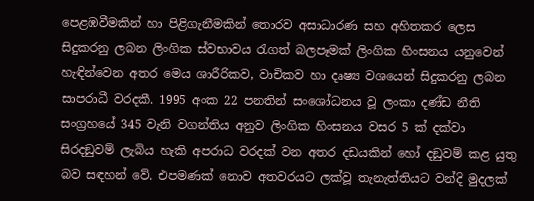පෙළඹවීමකින් හා පිළිගැනීමකින් තොරව අසාධාරණ සහ අහිතකර ලෙස සිදුකරනු ලබන ලිංගික ස්වභාවය රැගත් බලපෑමක් ලිංගික හිංසනය යනුවෙන් හැඳින්වෙන අතර මෙය ශාරීරිකව, වාචිකව හා දෘෂ්‍ය වශයෙන් සිදුකරනු ලබන සාපරාධී වරදකී. 1995 අංක 22 පනතින් සංශෝධනය වූ ලංකා දණ්ඩ නීති සංග්‍රහයේ 345 වැනි වගන්තිය අනුව ලිංගික හිංසනය වසර 5 ක් දක්වා සිරදඞුවම් ලැබිය හැකි අපරාධ වරදක් වන අතර දඩයකින් හෝ දඞුවම් කළ යුතු බව සඳහන් වේ. එපමණක් නොව අතවරයට ලක්වූ තැනැත්තියට වන්දි මුදලක්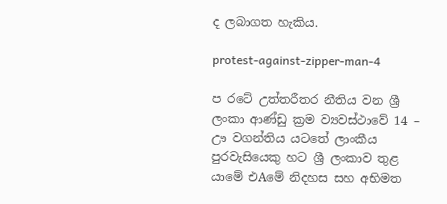ද ලබාගත හැකිය.

protest-against-zipper-man-4

ප රටේ උත්තරීතර නීතිය වන ශ්‍රී ලංකා ආණ්ඩු ක්‍රම ව්‍යවස්ථාවේ 14 – ඌ වගන්තිය යටතේ ලාංකීය පුරවැසියෙකු හට ශ්‍රී ලංකාව තුළ යාමේ එAමේ නිදහස සහ අභිමත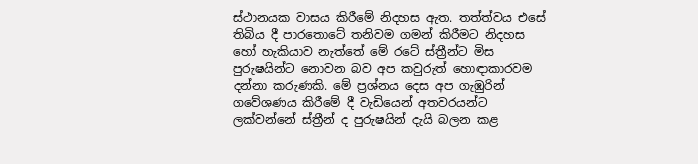ස්ථානයක වාසය කිරීමේ නිදහස ඇත. තත්ත්වය එසේ තිබිය දී පාරතොටේ තනිවම ගමන් කිරීමට නිදහස හෝ හැකියාව නැත්තේ මේ රටේ ස්ත්‍රීන්ට මිස පුරුෂයින්ට නොවන බව අප කවුරුත් හොඳාකාරවම දන්නා කරුණකි. මේ ප්‍රශ්නය දෙස අප ගැඹුරින් ගවේශණය කිරීමේ දී වැඩියෙන් අතවරයන්ට ලක්වන්නේ ස්ත්‍රීන් ද පුරුෂයින් දැයි බලන කළ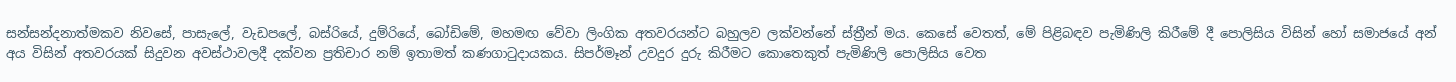සන්සන්දනාත්මකව නිවසේ, පාසැලේ, වැඩපලේ, බස්රියේ, දුම්රියේ, බෝඩිමේ, මහමඟ වේවා ලිංගික අතවරයන්ට බහුලව ලක්වන්නේ ස්ත්‍රීන් මය. කෙසේ වෙතත්, මේ පිළිබඳව පැමිණිලි කිරීමේ දී පොලිසිය විසින් හෝ සමාජයේ අන් අය විසින් අතවරයක් සිදුවන අවස්ථාවලදී දක්වන ප්‍රතිචාර නම් ඉතාමත් කණගාටුදායකය. සිපර්මෑන් උවදුර දුරු කිරීමට කොතෙකුත් පැමිණිලි පොලිසිය වෙත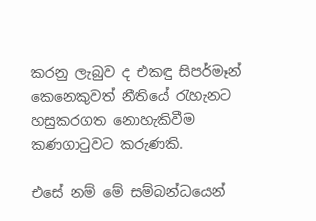කරනු ලැබුව ද එකඳු සිපර්මෑන් කෙනෙකුවත් නීතියේ රැහැනට හසුකරගත නොහැකිවීම කණගාටුවට කරුණකි.

එසේ නම් මේ සම්බන්ධයෙන්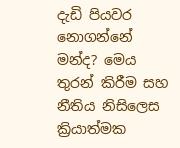දැඩි පියවර නොගන්නේ මන්ද? මෙය තුරන් කිරීම සහ නීතිය නිසිලෙස ක්‍රියාත්මක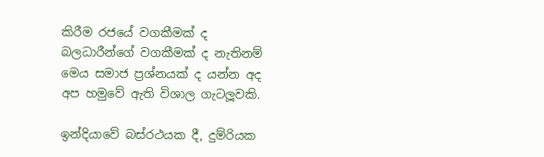කිරීම රජයේ වගකීමක් ද බලධාරීන්ගේ වගකීමක් ද නැතිනම් මෙය සමාජ ප්‍රශ්නයක් ද යන්න අද අප හමුවේ ඇති විශාල ගැටලූවකි.

ඉන්දියාවේ බස්රථයක දී, දුම්රියක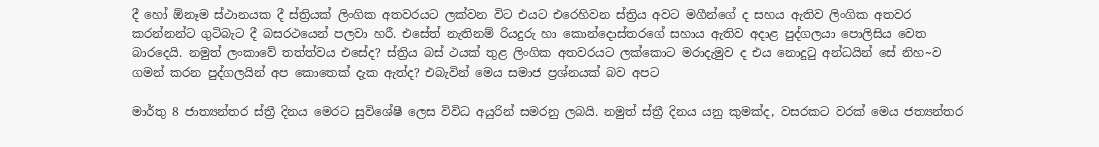දී හෝ ඕනෑම ස්ථානයක දී ස්ත්‍රියක් ලිංගික අතවරයට ලක්වන විට එයට එරෙහිවන ස්ත්‍රිය අවට මගීන්ගේ ද සහය ඇතිව ලිංගික අතවර කරන්නන්ට ගුටිබැට දී බසරථයෙන් පලවා හරී. එසේත් නැතිනම් රියදුරු හා කොන්දොස්තරගේ සහාය ඇතිව අදාළ පුද්ගලයා පොලිසිය වෙත බාරදෙයි. නමුත් ලංකාවේ තත්ත්වය එසේද? ස්ත්‍රිය බස් ථයක් තුළ ලිංගික අතවරයට ලක්කොට මරාදැමුව ද එය නොදුටු අන්ධයින් සේ නිහ~ව ගමන් කරන පුද්ගලයින් අප කොතෙක් දැක ඇත්ද? එබැවින් මෙය සමාජ ප්‍රශ්නයක් බව අපට

මාර්තු 8 ජාත්‍යන්තර ස්ත්‍රී දිනය මෙරට සුවිශේෂී ලෙස විවිධ අයුරින් සමරනු ලබයි. නමුත් ස්ත්‍රී දිනය යනු කුමක්ද, වසරකට වරක් මෙය ජත්‍යන්තර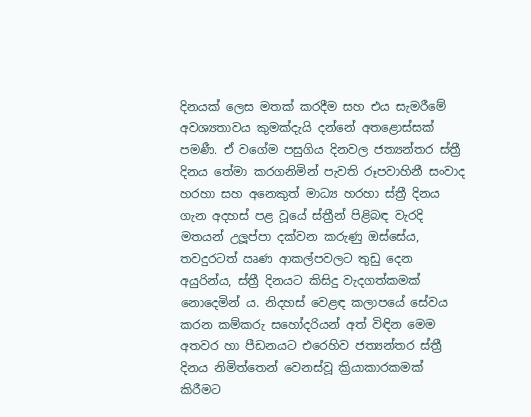දිනයක් ලෙස මතක් කරදීම සහ එය සැමරීමේ අවශ්‍යතාවය කුමක්දැයි දන්නේ අතළොස්සක් පමණී. ඒ වගේම පසුගිය දිනවල ජත්‍යන්තර ස්ත්‍රී දිනය තේමා කරගනිමින් පැවති රූපවාහිනී සංවාද හරහා සහ අනෙකුත් මාධ්‍ය හරහා ස්ත්‍රී දිනය ගැන අදහස් පළ වූයේ ස්ත්‍රීන් පිළිබඳ වැරදි මතයන් උලූප්පා දක්වන කරුණු ඔස්සේය, තවදුරටත් ඍණ ආකල්පවලට තුඩු දෙන අයුරින්ය, ස්ත්‍රී දිනයට කිසිදු වැදගත්කමක් නොදෙමින් ය. නිදහස් වෙළඳ කලාපයේ සේවය කරන කම්කරු සහෝදරියන් අත් විඳින මෙම අතවර හා පීඩනයට එරෙහිව ජත්‍යන්තර ස්ත්‍රී දිනය නිමිත්තෙන් වෙනස්වූ ක්‍රියාකාරකමක් කිරීමට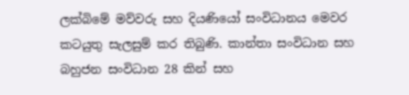ලක්බිමේ මව්වරු සහ දියණියෝ සංවිධානය මෙවර කටයුතු සැලසුම් කර තිබුණි. කාන්තා සංවිධාන සහ බහුජන සංවිධාන 28 කින් සහ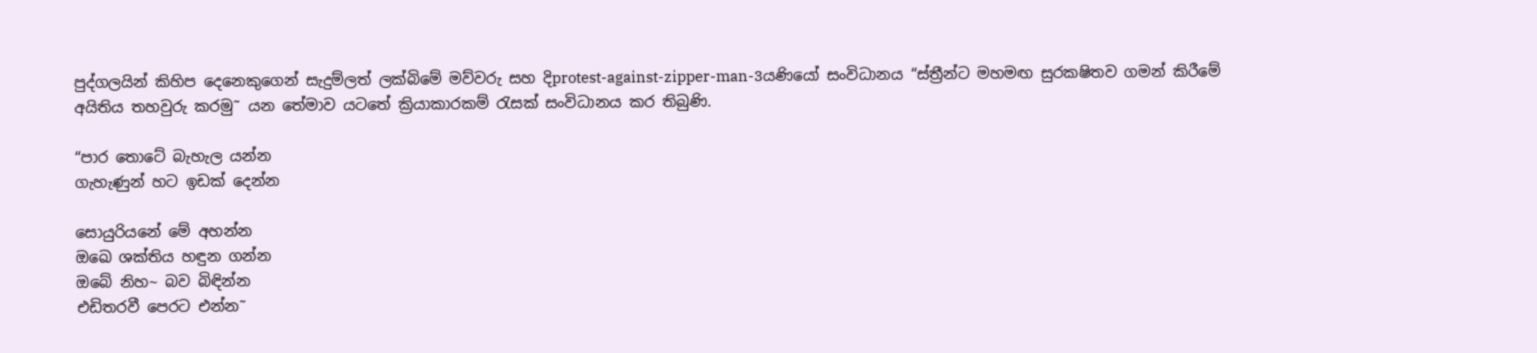පුද්ගලයින් කිහිප දෙනෙකුගෙන් සැදුම්ලත් ලක්බිමේ මව්වරු සහ දිprotest-against-zipper-man-3යණියෝ සංවිධානය “ස්ත්‍රීන්ට මහමඟ සුරක‍ෂිතව ගමන් කිරීමේ අයිතිය තහවුරු කරමු˜ යන තේමාව යටතේ ක්‍රියාකාරකම් රැසක් සංවිධානය කර තිබුණි.

“පාර තොටේ බැහැල යන්න
ගැහැණුන් හට ඉඩක් දෙන්න

සොයුරියනේ මේ අහන්න
ඔඛෙ ශක්තිය හඳුන ගන්න
ඔබේ නිහ~ බව බිඳින්න
එඩිතරවී පෙරට එන්න˜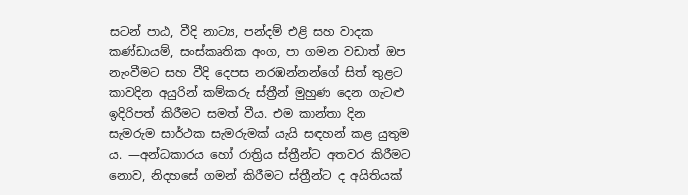සටන් පාඨ, වීදි නාට්‍ය, පන්දම් එළි සහ වාදක කණ්ඩායම්, සංස්කෘතික අංග, පා ගමන වඩාත් ඔප නැංවීමට සහ වීදි දෙපස නරඹන්නන්ගේ සිත් තුළට කාවදින අයුරින් කම්කරු ස්ත්‍රීන් මුහුණ දෙන ගැටළු ඉදිරිපත් කිරීමට සමත් වීය. එම කාන්තා දින සැමරුම සාර්ථක සැමරුමක් යැයි සඳහන් කළ යුතුම ය. —අන්ධකාරය හෝ රාත්‍රිය ස්ත්‍රීන්ට අතවර කිරීමට නොව, නිදහසේ ගමන් කිරීමට ස්ත්‍රීන්ට ද අයිතියක්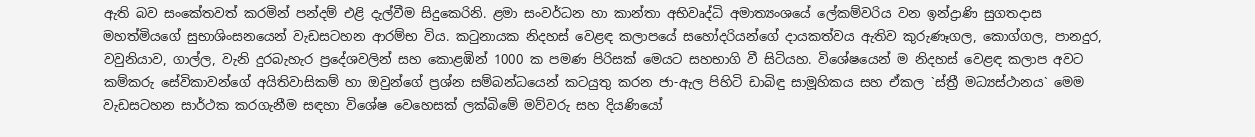ඇති බව සංකේතවත් කරමින් පන්දම් එළි දැල්වීම සිදුකෙරිනි. ළමා සංවර්ධන හා කාන්තා අභිවෘද්ධි අමාත්‍යංශයේ ලේකම්වරිය වන ඉන්ද්‍රාණි සුගතදාස මහත්මියගේ සුභාශිංසනයෙන් වැඩසටහන ආරම්භ විය. කටුනායක නිදහස් වෙළඳ කලාපයේ සහෝදරියන්ගේ දායකත්වය ඇතිව කුරුණෑගල, කොග්ගල, පානදුර, වවුනියාව, ගාල්ල, වැනි දුරබැහැර ප්‍රදේශවලින් සහ කොළඹින් 1000 ක පමණ පිරිසක් මෙයට සහභාගි වී සිටියහ. විශේෂයෙන් ම නිදහස් වෙළඳ කලාප අවට කම්කරු සේවිකාවන්ගේ අයිතිවාසිකම් හා ඔවුන්ගේ ප්‍රශ්න සම්බන්ධයෙන් කටයුතු කරන ජා-ඇල පිහිටි ඩාබිඳු සාමූහිකය සහ ඒකල `ස්ත්‍රී මධ්‍යස්ථානය` මෙම වැඩසටහන සාර්ථක කරගැනීම සඳහා විශේෂ වෙහෙසක් ලක්බිමේ මව්වරු සහ දියණියෝ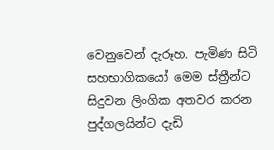වෙනුවෙන් දැරූහ. පැමිණ සිටි සහභාගිකයෝ මෙම ස්ත්‍රීන්ට සිදුවන ලිංගික අතවර කරන පුද්ගලයින්ට දැඩි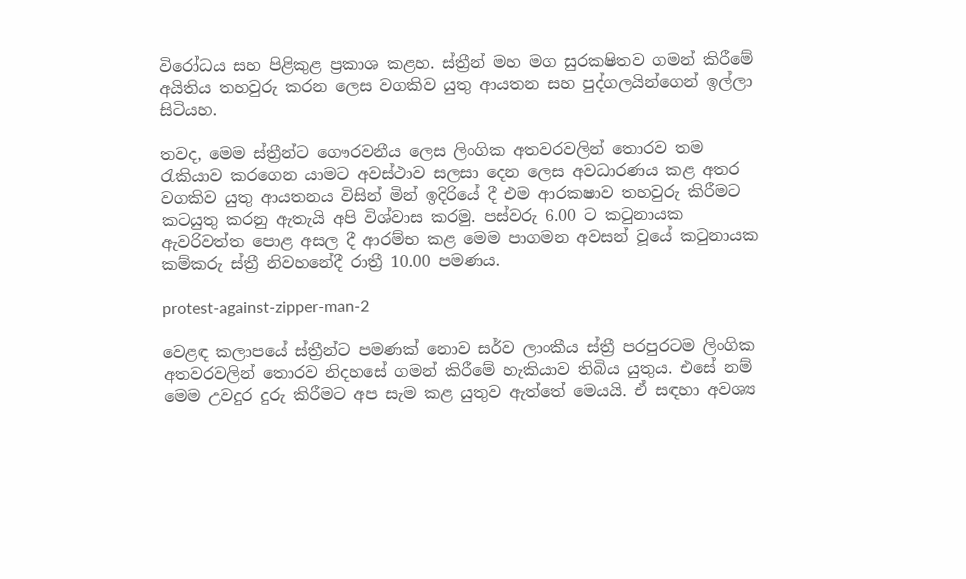විරෝධය සහ පිළිකුළ ප්‍රකාශ කළහ. ස්ත්‍රීන් මහ මග සුරක‍ෂිතව ගමන් කිරීමේ අයිතිය තහවුරු කරන ලෙස වගකිව යුතු ආයතන සහ පුද්ගලයින්ගෙන් ඉල්ලා සිටියහ.

තවද, මෙම ස්ත්‍රීන්ට ගෞරවනීය ලෙස ලිංගික අතවරවලින් තොරව තම රැකියාව කරගෙන යාමට අවස්ථාව සලසා දෙන ලෙස අවධාරණය කළ අතර වගකිව යුතු ආයතනය විසින් මින් ඉදිරියේ දී එම ආරක‍ෂාව තහවුරු කිරීමට කටයුතු කරනු ඇතැයි අපි විශ්වාස කරමු. පස්වරු 6.00 ට කටුනායක ඇවරිවත්ත පොළ අසල දී ආරම්භ කළ මෙම පාගමන අවසන් වූයේ කටුනායක කම්කරු ස්ත්‍රී නිවහනේදී රාත්‍රී 10.00 පමණය.

protest-against-zipper-man-2

වෙළඳ කලාපයේ ස්ත්‍රීන්ට පමණක් නොව සර්ව ලාංකීය ස්ත්‍රී පරපුරටම ලිංගික අතවරවලින් තොරව නිදහසේ ගමන් කිරීමේ හැකියාව තිබිය යුතුය. එසේ නම් මෙම උවදුර දුරු කිරීමට අප සැම කළ යුතුව ඇත්තේ මෙයයි. ඒ සඳහා අවශ්‍ය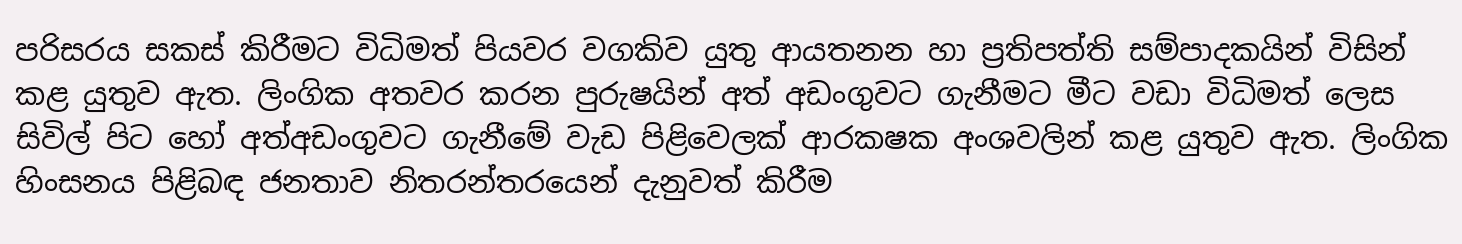පරිසරය සකස් කිරීමට විධිමත් පියවර වගකිව යුතු ආයතනන හා ප්‍රතිපත්ති සම්පාදකයින් විසින් කළ යුතුව ඇත. ලිංගික අතවර කරන පුරුෂයින් අත් අඩංගුවට ගැනීමට මීට වඩා විධිමත් ලෙස සිවිල් පිට හෝ අත්අඩංගුවට ගැනීමේ වැඩ පිළිවෙලක් ආරක‍ෂක අංශවලින් කළ යුතුව ඇත. ලිංගික හිංසනය පිළිබඳ ජනතාව නිතරන්තරයෙන් දැනුවත් කිරීම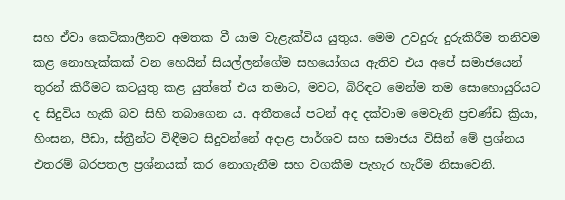සහ ඒවා කෙටිකාලීනව අමතක වී යාම වැළැක්විය යුතුය. මෙම උවදුරු දුරුකිරීම තනිවම කළ නොහැක්කක් වන හෙයින් සියල්ලන්ගේම සහයෝගය ඇතිව එය අපේ සමාජයෙන් තුරන් කිරීමට කටයුතු කළ යුත්තේ එය තමාට, මවට, බිරිඳට මෙන්ම තම සොහොයුරියට ද සිදුවිය හැකි බව සිහි තබාගෙන ය. අතීතයේ පටන් අද දක්වාම මෙවැනි ප්‍රචණ්ඩ ක්‍රියා, හිංසන, පීඩා, ස්ත්‍රීන්ට විඳීමට සිදුවන්නේ අදාළ පාර්ශව සහ සමාජය විසින් මේ ප්‍රශ්නය එතරම් බරපතල ප්‍රශ්නයක් කර නොගැනීම සහ වගකීම පැහැර හැරීම නිසාවෙනි.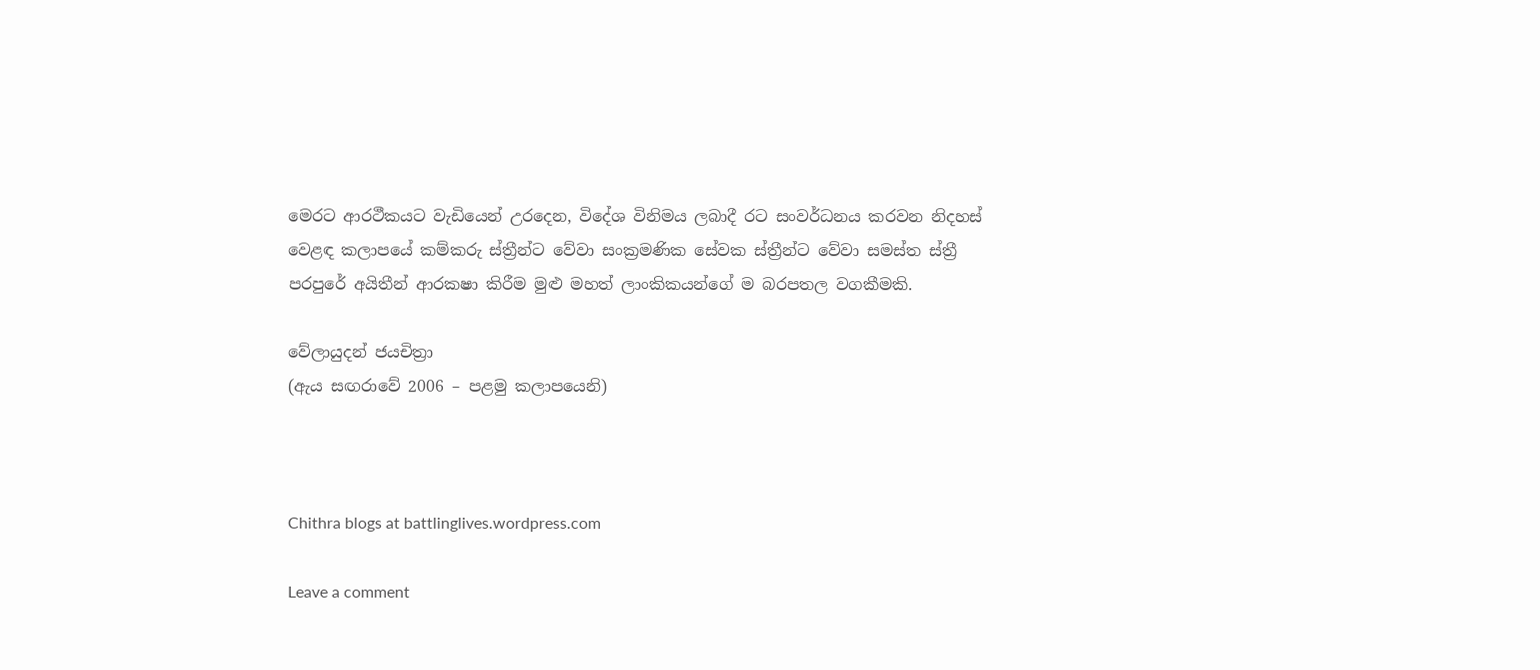මෙරට ආරථීකයට වැඩියෙන් උරදෙන, විදේශ විනිමය ලබාදී රට සංවර්ධනය කරවන නිදහස් වෙළඳ කලාපයේ කම්කරු ස්ත්‍රීන්ට වේවා සංක්‍රමණික සේවක ස්ත්‍රීන්ට වේවා සමස්ත ස්ත්‍රී පරපුරේ අයිතීන් ආරක‍ෂා කිරීම මුළු මහත් ලාංකිකයන්ගේ ම බරපතල වගකීමකි.

වේලායුදන් ජයචිත්‍රා
(ඇය සඟරාවේ 2006 – පළමු කලාපයෙනි)



Chithra blogs at battlinglives.wordpress.com

Leave a comment